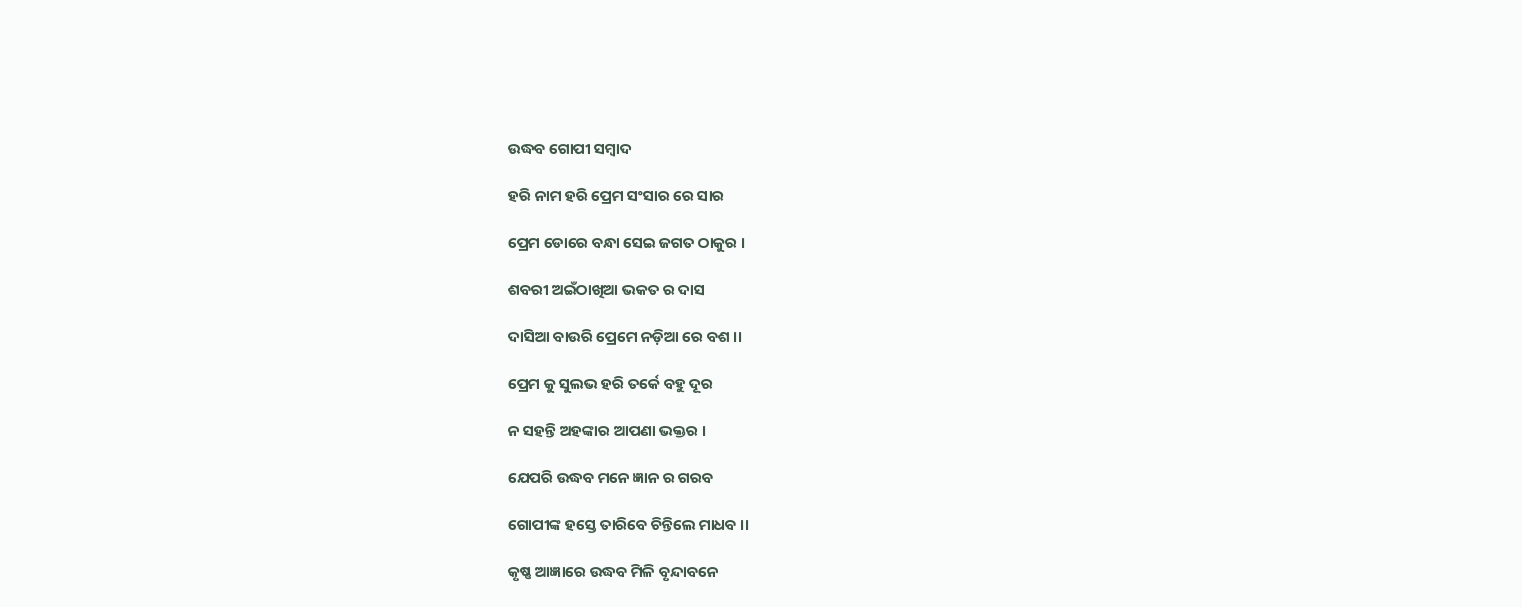ଉଦ୍ଧବ ଗୋପୀ ସମ୍ବାଦ

ହରି ନାମ ହରି ପ୍ରେମ ସଂସାର ରେ ସାର

ପ୍ରେମ ଡୋରେ ବନ୍ଧା ସେଇ ଜଗତ ଠାକୁର ।

ଶବରୀ ଅଇଁଠାଖିଆ ଭକତ ର ଦାସ

ଦାସିଆ ବାଉରି ପ୍ରେମେ ନଡ଼ିଆ ରେ ବଶ ।।

ପ୍ରେମ କୁ ସୁଲଭ ହରି ତର୍କେ ବହୁ ଦୂର

ନ ସହନ୍ତି ଅହଙ୍କାର ଆପଣା ଭକ୍ତର ।

ଯେପରି ଉଦ୍ଧବ ମନେ ଜ୍ଞାନ ର ଗରବ

ଗୋପୀଙ୍କ ହସ୍ତେ ତାରିବେ ଚିନ୍ତିଲେ ମାଧବ ।।

କୃଷ୍ଣ ଆଜ୍ଞାରେ ଉଦ୍ଧବ ମିଳି ବୃନ୍ଦାବନେ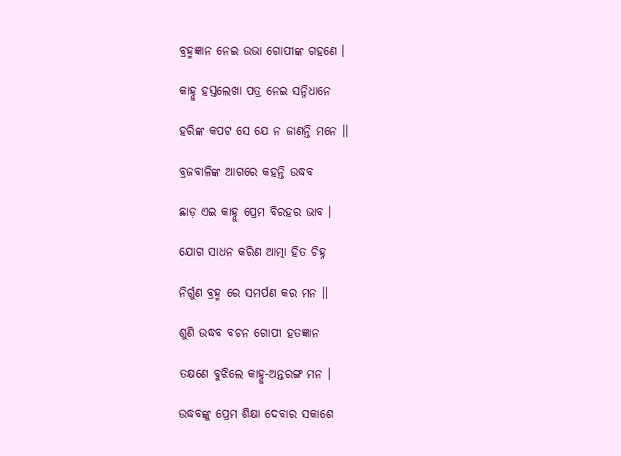ବ୍ରହ୍ମଜ୍ଞାନ ନେଇ ଉଭା ଗୋପୀଙ୍କ ଗହଣେ ।

କାହ୍ନୁ ହସ୍ତଲେଖା ପତ୍ର ନେଇ ସନ୍ନିଧାନେ

ହରିଙ୍କ କପଟ ସେ ଯେ ନ ଜାଣନ୍ତି ମନେ ।।

ବ୍ରଜବାଳିଙ୍କ ଆଗରେ କହନ୍ତି ଉଦ୍ଧବ

ଛାଡ଼ ଏଇ କାହ୍ନୁ ପ୍ରେମ ବିରହର ଭାବ ।

ଯୋଗ ସାଧନ କରିଣ ଆତ୍ମା ହିତ ଚିହ୍ନ

ନିର୍ଗୁଣ ବ୍ରହ୍ମ ରେ ସମର୍ପଣ କର ମନ ।।

ଶୁଣି ଉଦ୍ଧବ ବଚନ ଗୋପୀ ହତଜ୍ଞାନ

ତକ୍ଷଣେ ବୁଝିଲେ କାହ୍ନୁ-ଅନ୍ତରଙ୍ଗ ମନ ।

ଉଦ୍ଧବଙ୍କୁ ପ୍ରେମ ଶିକ୍ଷା ଦେବାର ସକାଶେ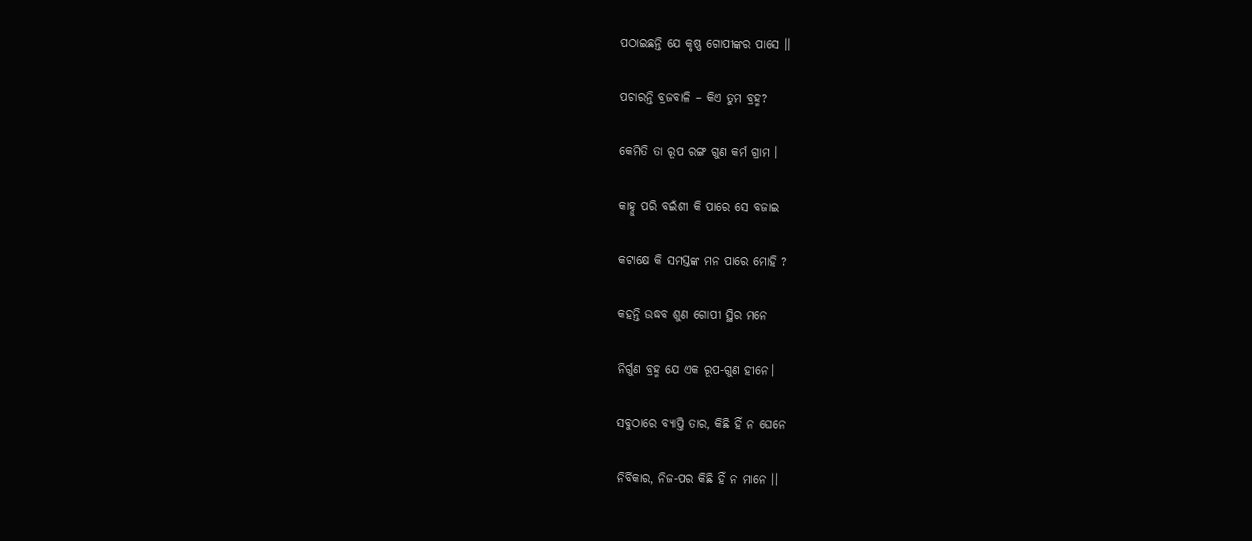ପଠାଇଛନ୍ତି ଯେ କୃଷ୍ଣ ଗୋପୀଙ୍କର ପାସେ ।।

ପଚାରନ୍ତି ବ୍ରଜବାଳି – କିଏ ତୁମ ବ୍ରହ୍ମ?

କେମିତି ତା ରୂପ ରଙ୍ଗ ଗୁଣ କର୍ମ ଗ୍ରାମ ।

କାହ୍ନୁ ପରି ବଇଁଶୀ କି ପାରେ ସେ ବଜାଇ

କଟାକ୍ଷେ କି ସମସ୍ତଙ୍କ ମନ ପାରେ ମୋହି ?

କହନ୍ତି ଉଦ୍ଧବ ଶୁଣ ଗୋପୀ ସ୍ଥିର ମନେ

ନିର୍ଗୁଣ ବ୍ରହ୍ମ ଯେ ଏକ ରୂପ-ଗୁଣ ହୀନେ।

ସବୁଠାରେ ବ୍ୟାପ୍ତି ତାର, କିଛି ହିଁ ନ ଘେନେ

ନିର୍ବିକାର, ନିଜ-ପର କିଛି ହିଁ ନ ମାନେ ।।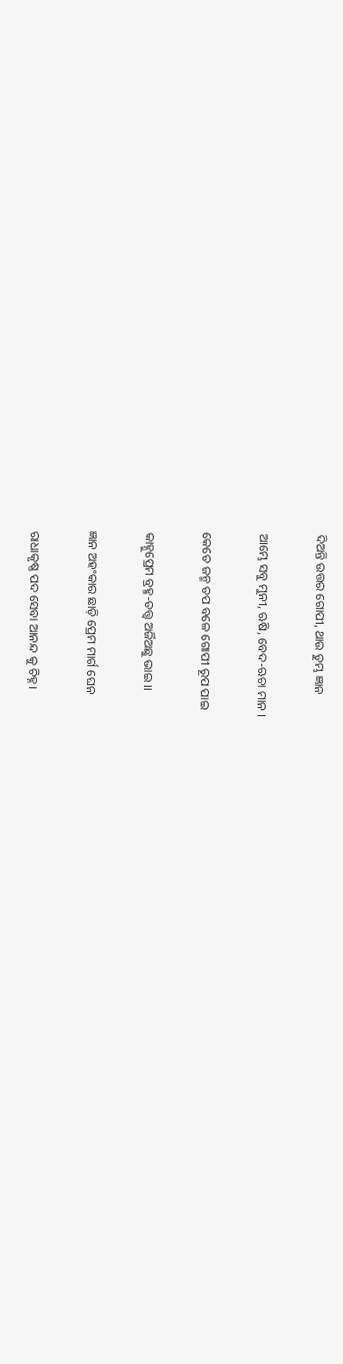ଦିଅନ୍ତି ଉତ୍ତର ଗୋପୀ, ଥାଉ ତୁମ୍ଭ ଜ୍ଞାନ

ଆମ୍ଭେ ସବୁ ମୁନୀ, ଋଷି, ବେଦ-ଋଚା ମାନ ।

କେତେ ଜନ୍ମ ତପ ବଳେ ଗୋପୀ ରୂପ ପାଇ

କାହ୍ନୁପ୍ରେମ ବ୍ରହ୍ମ-ତତ୍ତ୍ବ ଅର୍ଜିଅଛୁ ଭାଇ ।।

ଜ୍ଞାନ ଅହଂକାର ଛାଡ଼ି ପ୍ରେମ ମାର୍ଗ ଘେନ

ରାଧାକୃଷ୍ଣ ପଦ ସେବା ଆନନ୍ଦ କୁ ଚିହ୍ନ।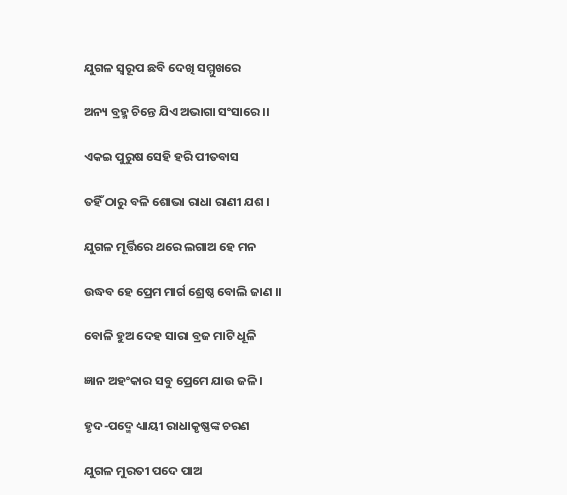ଯୁଗଳ ସ୍ବରୂପ ଛବି ଦେଖି ସମ୍ମୁଖରେ

ଅନ୍ୟ ବ୍ରହ୍ମ ଚିନ୍ତେ ଯିଏ ଅଭାଗା ସଂସାରେ ।।

ଏକଇ ପୁରୁଷ ସେହି ହରି ପୀତବାସ

ତହିଁ ଠାରୁ ବଳି ଶୋଭା ରାଧା ରାଣୀ ଯଶ ।

ଯୁଗଳ ମୂର୍ତ୍ତିରେ ଥରେ ଲଗାଅ ହେ ମନ

ଉଦ୍ଧବ ହେ ପ୍ରେମ ମାର୍ଗ ଶ୍ରେଷ୍ଠ ବୋଲି ଜାଣ ।।

ବୋଳି ହୁଅ ଦେହ ସାରା ବ୍ରଜ ମାଟି ଧୂଳି

ଜ୍ଞାନ ଅହଂକାର ସବୁ ପ୍ରେମେ ଯାଉ ଜଳି ।

ହୃଦ-ପଦ୍ମେ ଧ୍ୟାୟୀ ରାଧାକୃଷ୍ଣଙ୍କ ଚରଣ

ଯୁଗଳ ମୁରତୀ ପଦେ ପାଅ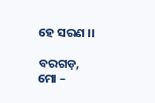ହେ ସରଣ ।।

ବରଗଡ଼, ମୋ –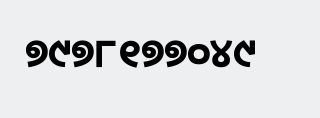୭୯୭୮୧୭୭୦୪୯